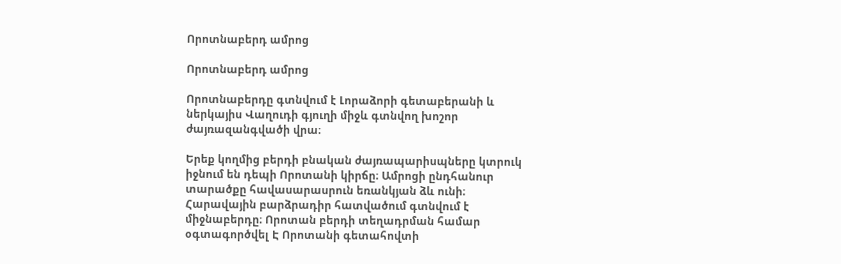Որոտնաբերդ ամրոց

Որոտնաբերդ ամրոց

Որոտնաբերդը գտնվում է Լորաձորի գետաբերանի և ներկայիս Վաղուդի գյուղի միջև գտնվող խոշոր ժայռազանգվածի վրա։

Երեք կողմից բերդի բնական ժայռապարիսպները կտրուկ իջնում են դեպի Որոտանի կիրճը։ Ամրոցի ընդհանուր տարածքը հավասարասրուն եռանկյան ձև ունի։ Հարավային բարձրադիր հատվածում գտնվում է միջնաբերդը։ Որոտան բերդի տեղադրման համար օգտագործվել Է Որոտանի գետահովտի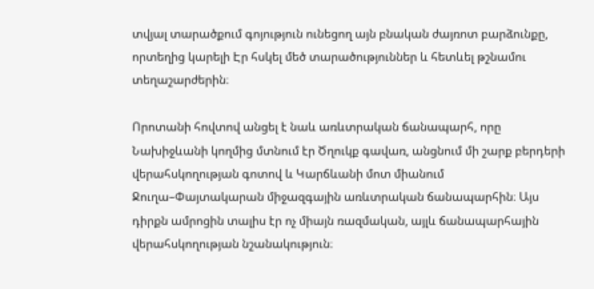տվյալ տարածքում գոյություն ունեցող այն բնական ժայռոտ բարձունքը, որտեղից կարելի Էր հսկել մեծ տարածություններ և հետևել թշնամու տեղաշարժերին։

Որոտանի հովտով անցել է նաև առևտրական ճանապարհ, որը Նախիջևանի կողմից մտնում էր Ծղուկք գավառ, անցնում մի շարք բերդերի վերահսկողության գոտով և Կարճևանի մոտ միանում Ջուղա–Փայտակարան միջազգային առևտրական ճանապարհին։ Այս դիրքն ամրոցին տալիս էր ոչ միայն ռազմական, այլև ճանապարհային վերահսկողության նշանակություն։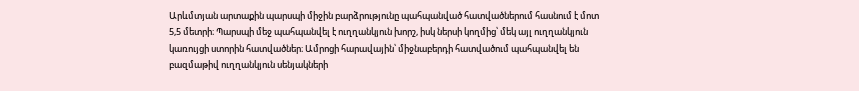Արևմտյան արտաքին պարսպի միջին բարձրությունը պահպանված հատվածներում հասնում է մոտ 5,5 մետրի։ Պարսպի մեջ պահպանվել է ուղղանկյուն խորշ, իսկ ներսի կողմից՝ մեկ այլ ուղղանկյուն կառույցի ստորին հատվածներ։ Ամրոցի հարավային՝ միջնաբերդի հատվածում պահպանվել են բազմաթիվ ուղղանկյուն սենյակների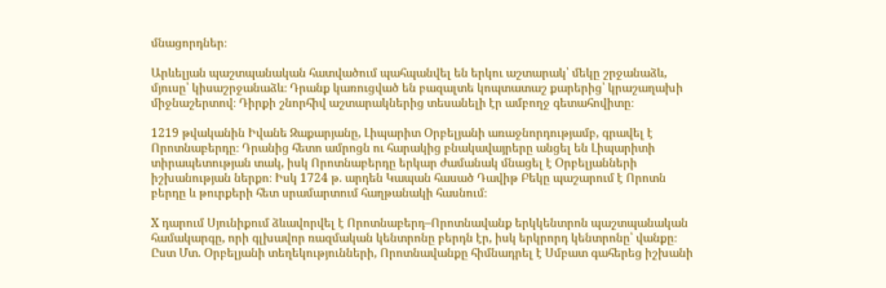մնացորդներ։

Արևելյան պաշտպանական հատվածում պահպանվել են երկու աշտարակ՝ մեկը շրջանաձև, մյուսը՝ կիսաշրջանաձև։ Դրանք կառուցված են բազալտե կոպտատաշ քարերից՝ կրաշաղախի միջնաշերտով։ Դիրքի շնորհիվ աշտարակներից տեսանելի էր ամբողջ գետահովիտը։

1219 թվականին Իվանե Զաքարյանը, Լիպարիտ Օրբելյանի առաջնորդությամբ, գրավել է Որոտնաբերդը։ Դրանից հետո ամրոցն ու հարակից բնակավայրերը անցել են Լիպարիտի տիրապետության տակ, իսկ Որոտնաբերդը երկար ժամանակ մնացել է Օրբելյանների իշխանության ներքո։ Իսկ 1724 թ. արդեն Կապան հասած Դավիթ Բեկը պաշարում է Որոտն բերդը և թուրքերի հետ սրամարտում հաղթանակի հասնում։

X դարում Սյունիքում ձևավորվել է Որոտնաբերդ–Որոտնավանք երկկենտրոն պաշտպանական համակարգը, որի գլխավոր ռազմական կենտրոնը բերդն էր, իսկ երկրորդ կենտրոնը՝ վանքը։ Ըստ Մտ. Օրբելյանի տեղեկությունների, Որոտնավանքը հիմնադրել է Սմբատ գահերեց իշխանի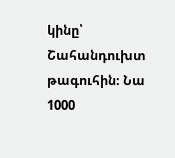կինը՝ Շահանդուխտ թագուհին։ Նա 1000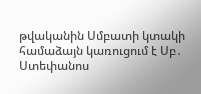թվականին Սմբատի կտակի համաձայն կառուցում է Սբ․ Ստեփանոս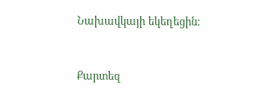Նախավկայի եկեղեցին։


Քարտեզ